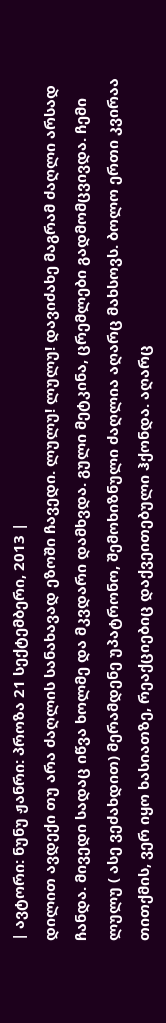| ავტორი: ნუნუ ჟანრი: პროზა 21 სექტემბერი, 2013 |
დილით ავდექი თუ არა ძაღლის სანახავად ეზოში ჩავედი. ლულუ! ლულუ! დავიძახე მაგრამ ძაღლი არსად ჩანდა. მივედი სადაც იწვა ხოლმე და მკვდარი დამხვდა. გული მეტკინა, ცრემლები გადმომცვივდა. ჩემი ლულუ ( ასე ვეძახდით) მერამდენე უპატრონო, შემოხიზნული ძაღლია აღარც მახსოვს. ბოლო ერთი კვირაა თითქმის, ვერ იყო ხასიათზე, რეაქციებიც დაქვეითებული ჰქონდა. აღარც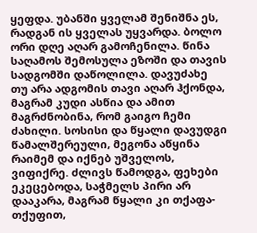ყეფდა. უბანში ყველამ შენიშნა ეს, რადგან ის ყველას უყვარდა. ბოლო ორი დღე აღარ გამოჩენილა. წინა საღამოს შემოსულა ეზოში და თავის სადგომში დაწოლილა. დავუძახე თუ არა ადგომის თავი აღარ ჰქონდა, მაგრამ კუდი ასწია და ამით მაგრძნობინა, რომ გაიგო ჩემი ძახილი. სოსისი და წყალი დავუდგი წამალშერეული, მეგონა აწყინა რაიმემ და იქნებ უშველოს, ვიფიქრე. ძლივს წამოდგა, ფეხები ეკეცებოდა, საჭმელს პირი არ დააკარა, მაგრამ წყალი კი თქაფა-თქუფით,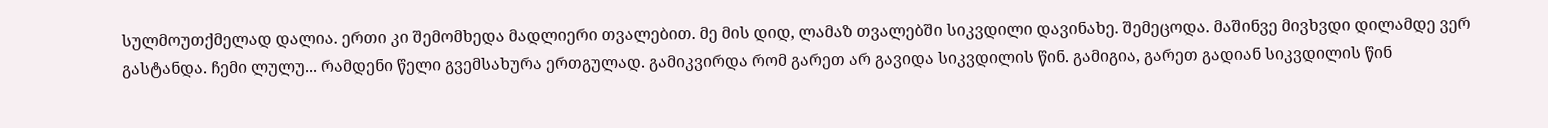სულმოუთქმელად დალია. ერთი კი შემომხედა მადლიერი თვალებით. მე მის დიდ, ლამაზ თვალებში სიკვდილი დავინახე. შემეცოდა. მაშინვე მივხვდი დილამდე ვერ გასტანდა. ჩემი ლულუ... რამდენი წელი გვემსახურა ერთგულად. გამიკვირდა რომ გარეთ არ გავიდა სიკვდილის წინ. გამიგია, გარეთ გადიან სიკვდილის წინ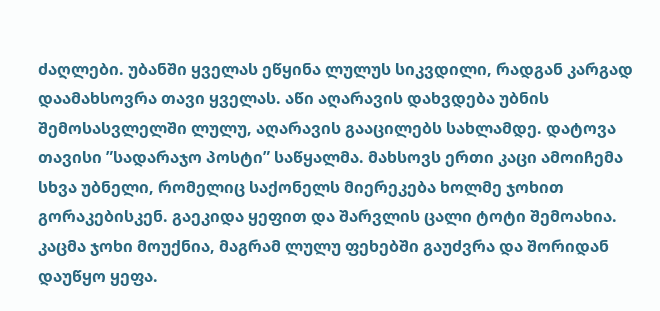ძაღლები. უბანში ყველას ეწყინა ლულუს სიკვდილი, რადგან კარგად დაამახსოვრა თავი ყველას. აწი აღარავის დახვდება უბნის შემოსასვლელში ლულუ, აღარავის გააცილებს სახლამდე. დატოვა თავისი ”სადარაჯო პოსტი” საწყალმა. მახსოვს ერთი კაცი ამოიჩემა სხვა უბნელი, რომელიც საქონელს მიერეკება ხოლმე ჯოხით გორაკებისკენ. გაეკიდა ყეფით და შარვლის ცალი ტოტი შემოახია. კაცმა ჯოხი მოუქნია, მაგრამ ლულუ ფეხებში გაუძვრა და შორიდან დაუწყო ყეფა.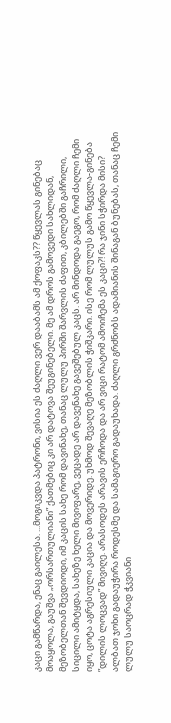კაცი გამწარდა, ენაც გაილესა. ...მოგიკვდა პატრონი, ვისია ეს ძაღლი ვერ დააბამს ამ ქოფაკს?? წყევლას გინებაც მოაყოლა, გაუშვა „ორსართულიანი” ქათმებიც კი არ დატოვა შეუგინებელი. მე ამ დროს გამოვედი სახლიდან, მეზობელთან შევდიოდი, იმ კაცის სახე რომ დავინახე, თანაც ლულუ პირში შარვლის ძაფით, კბილებში გაჩრილი, სიცილი ამიტყდა, სახეზე ხელი მივიფარე, ვეცადე არ დავენახე გავეშებულ კაცს. არ მინდოდა გაეგო, რომ ძაღლი ჩემი იყო, ცოტა აგრესიული კაცია და მოვერიდე. უხმოდ შევაღე მეზობლის ჭიშკარი. ისე რომ ლულუს გამო წყევლა-გინება ”დილის ლოცვად” მივიღე. არასოდეს არავის ერჩოდა და არ ვიცი რატომ ამოიჩემა ეს კაცი?! რა ჯინი სჭირდა მისი? ალბათ ჯოხი გადაუჭირა როდესმე და სამაგიერო გადაუხადა. ძაღლი გრძნობს ადამიანის შინაგან ბუნებას, თანაც ჩემი ლულუ საოცრად ჭკვიანი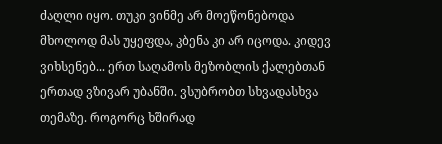ძაღლი იყო. თუკი ვინმე არ მოეწონებოდა მხოლოდ მას უყეფდა, კბენა კი არ იცოდა. კიდევ ვიხსენებ... ერთ საღამოს მეზობლის ქალებთან ერთად ვზივარ უბანში. ვსუბრობთ სხვადასხვა თემაზე. როგორც ხშირად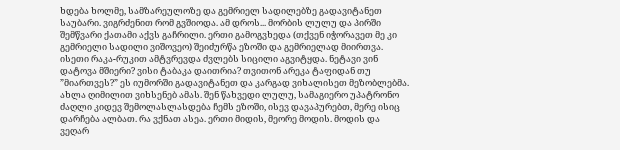ხდება ხოლმე, სამზარეულოზე და გემრიელ სადილებზე გადავიტანეთ საუბარი. ვიგრძენით რომ გვშიოდა. ამ დროს... მორბის ლულუ და პირში შემწვარი ქათამი აქვს გაჩრილი. ერთი გამოგვხედა (თქვენ იჭორავეთ მე კი გემრიელი სადილი ვიშოვეო) შეიძურწა ეზოში და გემრიელად მიირთვა. ისეთი რაკა-რუკით ამტვრევდა ძვლებს სიცილი აგვიტყდა. ნეტავი ვინ დატოვა მშიერი? ვისი ტაბაკა დაითრია? თვითონ არეკა ტაფიდან თუ ”მიართვეს?” ეს იუმორში გადავიტანეთ და კარგად ვიხალისეთ მეზობლებმა. ახლა ღიმილით ვიხსენებ ამას. შენ წახვედი ლულუ, სამაგიერო უპატრონო ძაღლი კიდევ შემოლასლასდება ჩემს ეზოში, ისევ დავაპურებთ, მერე ისიც დარჩება ალბათ. რა ვქნათ ასეა. ერთი მიდის, მეორე მოდის. მოდის და ვეღარ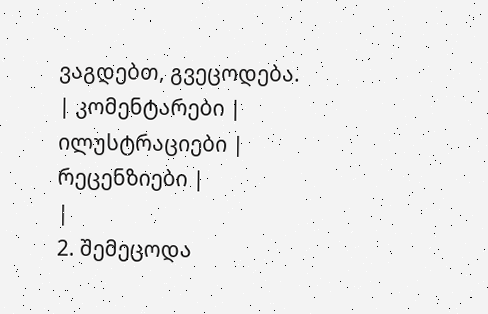ვაგდებთ, გვეცოდება.
| კომენტარები |
ილუსტრაციები |
რეცენზიები |
|
2. შემეცოდა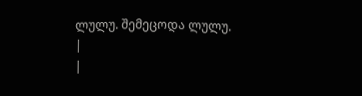ლულუ. შემეცოდა ლულუ.
|
|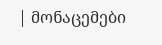| მონაცემები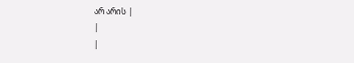არ არის |
|
|